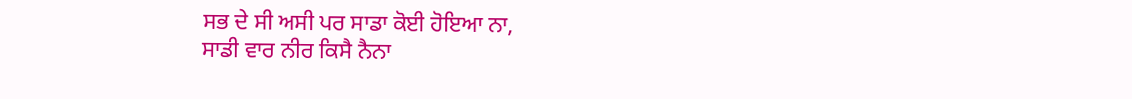ਸਭ ਦੇ ਸੀ ਅਸੀ ਪਰ ਸਾਡਾ ਕੋਈ ਹੋਇਆ ਨਾ,
ਸਾਡੀ ਵਾਰ ਨੀਰ ਕਿਸੈ ਨੈਨਾ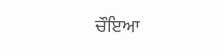ਚੌਇਆ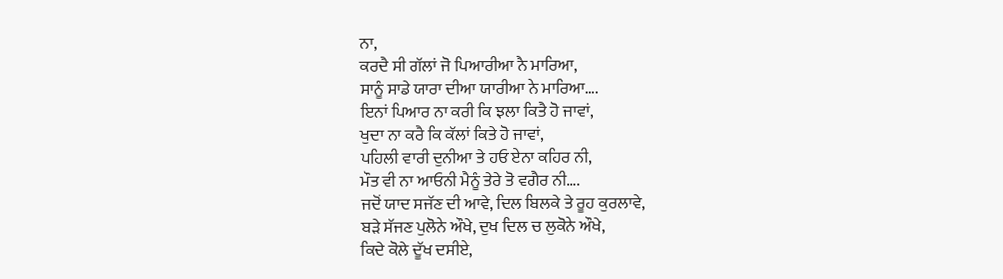ਨਾ,
ਕਰਦੈ ਸੀ ਗੱਲਾਂ ਜੋ ਪਿਆਰੀਆ ਨੈ ਮਾਰਿਆ,
ਸਾਨੂੰ ਸਾਡੇ ਯਾਰਾ ਦੀਆ ਯਾਰੀਆ ਨੇ ਮਾਰਿਆ….
ਇਨਾਂ ਪਿਆਰ ਨਾ ਕਰੀ ਕਿ ਝਲਾ ਕਿਤੈ ਹੋ ਜਾਵਾਂ,
ਖੁਦਾ ਨਾ ਕਰੈ ਕਿ ਕੱਲਾਂ ਕਿਤੇ ਹੋ ਜਾਵਾਂ,
ਪਹਿਲੀ ਵਾਰੀ ਦੁਨੀਆ ਤੇ ਹਓ ਏਨਾ ਕਹਿਰ ਨੀ,
ਮੌਤ ਵੀ ਨਾ ਆਓਨੀ ਮੈਨੂੰ ਤੇਰੇ ਤੋ ਵਗੈਰ ਨੀ….
ਜਦੋਂ ਯਾਦ ਸਜੱਣ ਦੀ ਆਵੇ, ਦਿਲ ਬਿਲਕੇ ਤੇ ਰੂਹ ਕੁਰਲਾਵੇ,
ਬੜੇ ਸੱਜਣ ਪੁਲੋਨੇ ਔਖੇ, ਦੁਖ ਦਿਲ ਚ ਲੁਕੋਨੇ ਔਖੇ,
ਕਿਦੇ ਕੋਲੇ ਦੂੱਖ ਦਸੀਏ,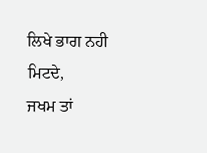ਲਿਖੇ ਭਾਗ ਨਹੀ ਮਿਟਦੇ,
ਜਖਮ ਤਾਂ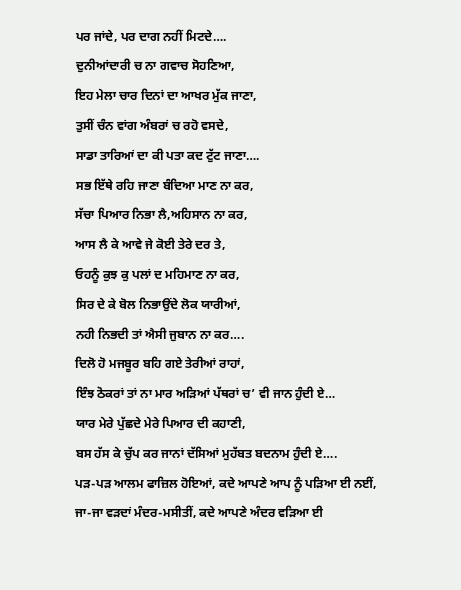ਪਰ ਜਾਂਦੇ, ਪਰ ਦਾਗ ਨਹੀਂ ਮਿਟਦੇ….
ਦੁਨੀਆਂਦਾਰੀ ਚ ਨਾ ਗਵਾਚ ਸੋਹਣਿਆ,
ਇਹ ਮੇਲਾ ਚਾਰ ਦਿਨਾਂ ਦਾ ਆਖਰ ਮੁੱਕ ਜਾਣਾ,
ਤੁਸੀਂ ਚੰਨ ਵਾਂਗ ਅੰਬਰਾਂ ਚ ਰਹੋ ਵਸਦੇ,
ਸਾਡਾ ਤਾਰਿਆਂ ਦਾ ਕੀ ਪਤਾ ਕਦ ਟੁੱਟ ਜਾਣਾ….
ਸਭ ਇੱਥੇ ਰਹਿ ਜਾਣਾ ਬੰਦਿਆ ਮਾਣ ਨਾ ਕਰ,
ਸੱਚਾ ਪਿਆਰ ਨਿਭਾ ਲੈ,ਅਹਿਸਾਨ ਨਾ ਕਰ,
ਆਸ ਲੈ ਕੇ ਆਵੇ ਜੇ ਕੋਈ ਤੇਰੇ ਦਰ ਤੇ,
ਓਹਨੂੰ ਕੁਝ ਕੁ ਪਲਾਂ ਦ ਮਹਿਮਾਣ ਨਾ ਕਰ,
ਸਿਰ ਦੇ ਕੇ ਬੋਲ ਨਿਭਾਉਂਦੇ ਲੋਕ ਯਾਰੀਆਂ,
ਨਹੀ ਨਿਭਦੀ ਤਾਂ ਐਸੀ ਜੁਬਾਨ ਨਾ ਕਰ….
ਦਿਲੋ ਹੋ ਮਜਬੂਰ ਬਹਿ ਗਏ ਤੇਰੀਆਂ ਰਾਹਾਂ,
ਇੰਝ ਠੋਕਰਾਂ ਤਾਂ ਨਾ ਮਾਰ ਅੜਿਆਂ ਪੱਥਰਾਂ ਚ’ ਵੀ ਜਾਨ ਹੁੰਦੀ ਏ…
ਯਾਰ ਮੇਰੇ ਪੁੱਛਦੇ ਮੇਰੇ ਪਿਆਰ ਦੀ ਕਹਾਣੀ,
ਬਸ ਹੱਸ ਕੇ ਚੁੱਪ ਕਰ ਜਾਨਾਂ ਦੱਸਿਆਂ ਮੁਹੱਬਤ ਬਦਨਾਮ ਹੁੰਦੀ ਏ….
ਪਡ਼-ਪਡ਼ ਆਲਮ ਫਾਜ਼ਿਲ ਹੋਇਆਂ, ਕਦੇ ਆਪਣੇ ਆਪ ਨੂੰ ਪਡ਼ਿਆ ਈ ਨਈਂ,
ਜਾ-ਜਾ ਵਡ਼ਦਾਂ ਮੰਦਰ-ਮਸੀਤੀਂ, ਕਦੇ ਆਪਣੇ ਅੰਦਰ ਵਡ਼ਿਆ ਈ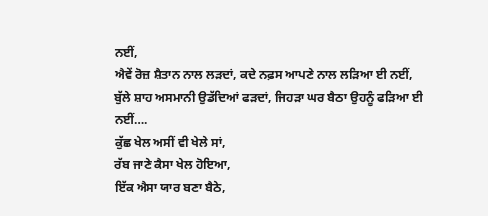ਨਈਂ,
ਐਵੇਂ ਰੋਜ਼ ਸ਼ੈਤਾਨ ਨਾਲ ਲਡ਼ਦਾਂ, ਕਦੇ ਨਫ਼ਸ ਆਪਣੇ ਨਾਲ ਲਡ਼ਿਆ ਈ ਨਈਂ,
ਬੁੱਲੇ ਸ਼ਾਹ ਅਸਮਾਨੀ ਉਡੱਦਿਆਂ ਫਡ਼ਦਾਂ, ਜਿਹਡ਼ਾ ਘਰ ਬੈਠਾ ਉਹਨੂੰ ਫਡ਼ਿਆ ਈ ਨਈਂ….
ਕੁੱਛ ਖੇਲ ਅਸੀਂ ਵੀ ਖੇਲੇ ਸਾਂ,
ਰੱਬ ਜਾਣੇ ਕੈਸਾ ਖੇਲ ਹੋਇਆ,
ਇੱਕ ਐਸਾ ਯਾਰ ਬਣਾ ਬੈਠੇ,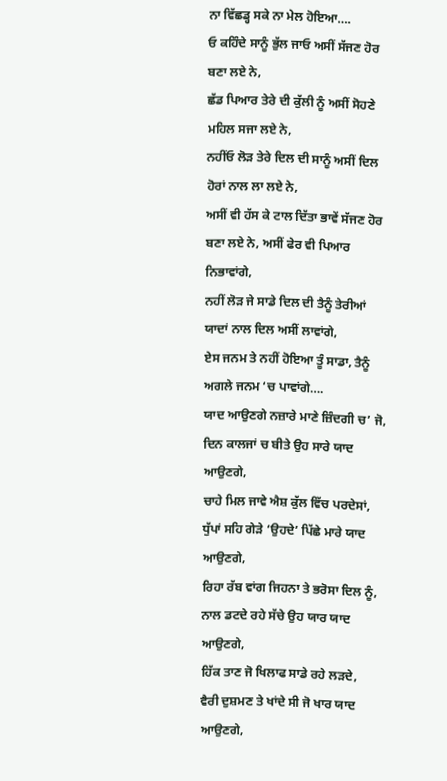ਨਾ ਵਿੱਛਡ੍ਹ ਸਕੇ ਨਾ ਮੇਲ ਹੋਇਆ….
ਓ ਕਹਿੰਦੇ ਸਾਨੂੰ ਭੁੱਲ ਜਾਓ ਅਸੀਂ ਸੱਜਣ ਹੋਰ ਬਣਾ ਲਏ ਨੇ,
ਛੱਡ ਪਿਆਰ ਤੇਰੇ ਦੀ ਕੁੱਲੀ ਨੂੰ ਅਸੀਂ ਸੋਹਣੇ ਮਹਿਲ ਸਜਾ ਲਏ ਨੇ,
ਨਹੀਂਓ ਲੋੜ ਤੇਰੇ ਦਿਲ ਦੀ ਸਾਨੂੰ ਅਸੀਂ ਦਿਲ ਹੋਰਾਂ ਨਾਲ ਲਾ ਲਏ ਨੇ,
ਅਸੀਂ ਵੀ ਹੱਸ ਕੇ ਟਾਲ ਦਿੱਤਾ ਭਾਵੇਂ ਸੱਜਣ ਹੋਰ ਬਣਾ ਲਏ ਨੇ, ਅਸੀਂ ਫੇਰ ਵੀ ਪਿਆਰ ਨਿਭਾਵਾਂਗੇ,
ਨਹੀਂ ਲੋੜ ਜੇ ਸਾਡੇ ਦਿਲ ਦੀ ਤੈਨੂੰ ਤੇਰੀਆਂ ਯਾਦਾਂ ਨਾਲ ਦਿਲ ਅਸੀਂ ਲਾਵਾਂਗੇ,
ਏਸ ਜਨਮ ਤੇ ਨਹੀਂ ਹੋਇਆ ਤੂੰ ਸਾਡਾ, ਤੈਨੂੰ ਅਗਲੇ ਜਨਮ ‘ਚ ਪਾਵਾਂਗੇ….
ਯਾਦ ਆਉਣਗੇ ਨਜ਼ਾਰੇ ਮਾਣੇ ਜ਼ਿੰਦਗੀ ਚ’ ਜੋ,
ਦਿਨ ਕਾਲਜਾਂ ਚ ਬੀਤੇ ਉਹ ਸਾਰੇ ਯਾਦ ਆਉਣਗੇ,
ਚਾਹੇ ਮਿਲ ਜਾਵੇ ਐਸ਼ ਕੁੱਲ ਵਿੱਚ ਪਰਦੇਸਾਂ,
ਧੁੱਪਾਂ ਸਹਿ ਗੇੜੇ ‘ਉਹਦੇ’ ਪਿੱਛੇ ਮਾਰੇ ਯਾਦ ਆਉਣਗੇ,
ਰਿਹਾ ਰੱਬ ਵਾਂਗ ਜਿਹਨਾ ਤੇ ਭਰੋਸਾ ਦਿਲ ਨੂੰ,
ਨਾਲ ਡਟਦੇ ਰਹੇ ਸੱਚੇ ਉਹ ਯਾਰ ਯਾਦ ਆਉਣਗੇ,
ਹਿੱਕ ਤਾਣ ਜੋ ਖਿਲਾਫ ਸਾਡੇ ਰਹੇ ਲੜਦੇ,
ਵੈਰੀ ਦੁਸ਼ਮਣ ਤੇ ਖਾਂਦੇ ਸੀ ਜੋ ਖਾਰ ਯਾਦ ਆਉਣਗੇ,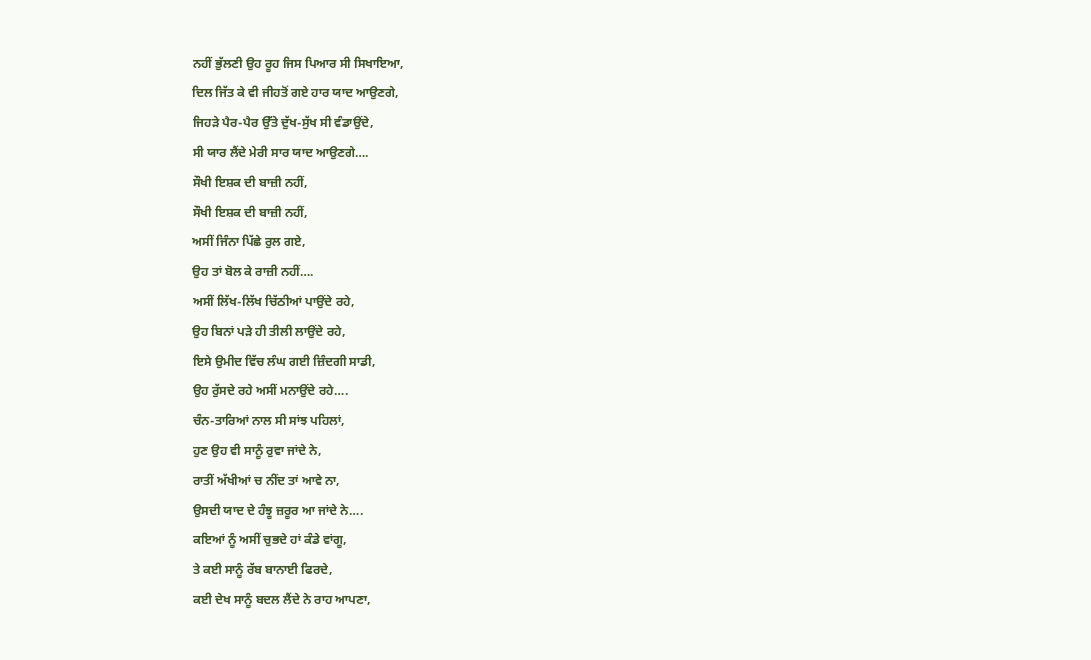ਨਹੀਂ ਭੁੱਲਣੀ ਉਹ ਰੂਹ ਜਿਸ ਪਿਆਰ ਸੀ ਸਿਖਾਇਆ,
ਦਿਲ ਜਿੱਤ ਕੇ ਵੀ ਜੀਹਤੋਂ ਗਏ ਹਾਰ ਯਾਦ ਆਉਣਗੇ,
ਜਿਹੜੇ ਪੈਰ-ਪੈਰ ਉੱਤੇ ਦੁੱਖ-ਸੁੱਖ ਸੀ ਵੰਡਾਉਂਦੇ,
ਸੀ ਯਾਰ ਲੈਂਦੇ ਮੇਰੀ ਸਾਰ ਯਾਦ ਆਉਣਗੇ….
ਸੌਖੀ ਇਸ਼ਕ ਦੀ ਬਾਜ਼ੀ ਨਹੀਂ,
ਸੌਖੀ ਇਸ਼ਕ ਦੀ ਬਾਜ਼ੀ ਨਹੀਂ,
ਅਸੀਂ ਜਿੰਨਾ ਪਿੱਛੇ ਰੁਲ ਗਏ,
ਉਹ ਤਾਂ ਬੋਲ ਕੇ ਰਾਜ਼ੀ ਨਹੀਂ….
ਅਸੀਂ ਲਿੱਖ-ਲਿੱਖ ਚਿੱਠੀਆਂ ਪਾਉਂਦੇ ਰਹੇ,
ਉਹ ਬਿਨਾਂ ਪੜੇ ਹੀ ਤੀਲੀ ਲਾਉਂਦੇ ਰਹੇ,
ਇਸੇ ਉਮੀਦ ਵਿੱਚ ਲੰਘ ਗਈ ਜ਼ਿੰਦਗੀ ਸਾਡੀ,
ਉਹ ਰੁੱਸਦੇ ਰਹੇ ਅਸੀਂ ਮਨਾਉਂਦੇ ਰਹੇ….
ਚੰਨ-ਤਾਰਿਆਂ ਨਾਲ ਸੀ ਸਾਂਝ ਪਹਿਲਾਂ,
ਹੁਣ ਉਹ ਵੀ ਸਾਨੂੰ ਰੁਵਾ ਜਾਂਦੇ ਨੇ,
ਰਾਤੀਂ ਅੱਖੀਆਂ ਚ ਨੀਂਦ ਤਾਂ ਆਵੇ ਨਾ,
ਉਸਦੀ ਯਾਦ ਦੇ ਹੰਝੂ ਜ਼ਰੂਰ ਆ ਜਾਂਦੇ ਨੇ….
ਕਇਆਂ ਨੂੰ ਅਸੀਂ ਚੁਭਦੇ ਹਾਂ ਕੰਡੇ ਵਾਂਗੂ,
ਤੇ ਕਈ ਸਾਨੂੰ ਰੱਬ ਬਾਨਾਈ ਫਿਰਦੇ,
ਕਈ ਦੇਖ ਸਾਨੂੰ ਬਦਲ ਲੈਂਦੇ ਨੇ ਰਾਹ ਆਪਣਾ,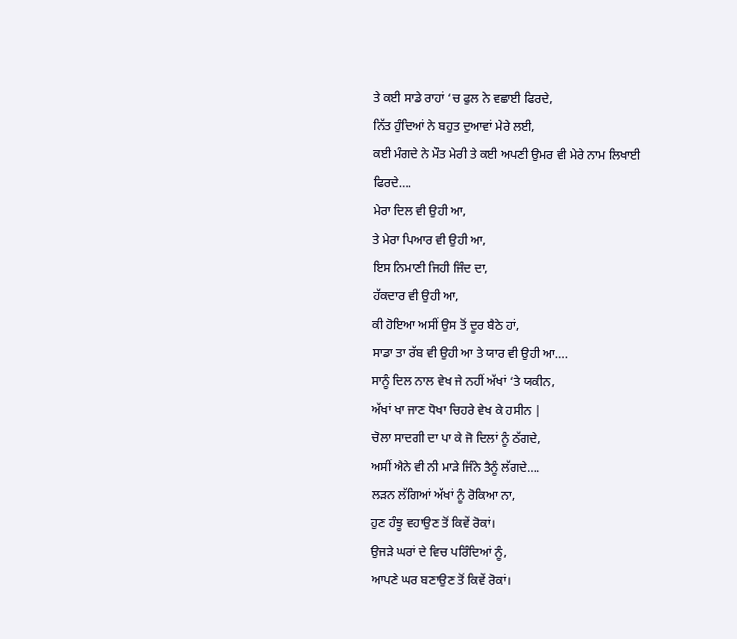ਤੇ ਕਈ ਸਾਡੇ ਰਾਹਾਂ ‘ਚ ਫੁਲ ਨੇ ਵਛਾਈ ਫਿਰਦੇ,
ਨਿੱਤ ਹੁੰਦਿਆਂ ਨੇ ਬਹੁਤ ਦੁਆਵਾਂ ਮੇਰੇ ਲਈ,
ਕਈ ਮੰਗਦੇ ਨੇ ਮੌਤ ਮੇਰੀ ਤੇ ਕਈ ਅਪਣੀ ਉਮਰ ਵੀ ਮੇਰੇ ਨਾਮ ਲਿਖਾਈ ਫਿਰਦੇ….
ਮੇਰਾ ਦਿਲ ਵੀ ਉਹੀ ਆ,
ਤੇ ਮੇਰਾ ਪਿਆਰ ਵੀ ਉਹੀ ਆ,
ਇਸ ਨਿਮਾਣੀ ਜਿਹੀ ਜਿੰਦ ਦਾ,
ਹੱਕਦਾਰ ਵੀ ਉਹੀ ਆ,
ਕੀ ਹੋਇਆ ਅਸੀਂ ਉਸ ਤੋਂ ਦੂਰ ਬੈਠੇ ਹਾਂ,
ਸਾਡਾ ਤਾ ਰੱਬ ਵੀ ਉਹੀ ਆ ਤੇ ਯਾਰ ਵੀ ਉਹੀ ਆ….
ਸਾਨੂੰ ਦਿਲ ਨਾਲ ਵੇਖ ਜੇ ਨਹੀਂ ਅੱਖਾਂ ‘ਤੇ ਯਕੀਨ,
ਅੱਖਾਂ ਖਾ ਜਾਣ ਧੋਖਾ ਚਿਹਰੇ ਵੇਖ ਕੇ ਹਸੀਨ |
ਚੋਲਾ ਸਾਦਗੀ ਦਾ ਪਾ ਕੇ ਜੋ ਦਿਲਾਂ ਨੂੰ ਠੱਗਦੇ,
ਅਸੀਂ ਐਨੇ ਵੀ ਨੀ ਮਾੜੇ ਜਿੰਨੇ ਤੈਨੂੰ ਲੱਗਦੇ….
ਲੜਨ ਲੱਗਿਆਂ ਅੱਖਾਂ ਨੂੰ ਰੋਕਿਆ ਨਾ,
ਹੁਣ ਹੰਝੂ ਵਹਾਉਣ ਤੋਂ ਕਿਵੇਂ ਰੋਕਾਂ।
ਉਜੜੇ ਘਰਾਂ ਦੇ ਵਿਚ ਪਰਿੰਦਿਆਂ ਨੂੰ,
ਆਪਣੇ ਘਰ ਬਣਾਉਣ ਤੋਂ ਕਿਵੇਂ ਰੋਕਾਂ।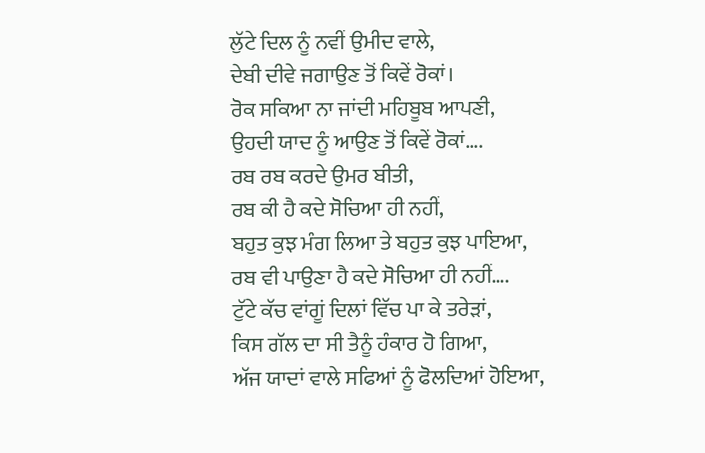ਲੁੱਟੇ ਦਿਲ ਨੂੰ ਨਵੀਂ ਉਮੀਦ ਵਾਲੇ,
ਦੇਬੀ ਦੀਵੇ ਜਗਾਉਣ ਤੋਂ ਕਿਵੇਂ ਰੋਕਾਂ।
ਰੋਕ ਸਕਿਆ ਨਾ ਜਾਂਦੀ ਮਹਿਬੂਬ ਆਪਣੀ,
ਉਹਦੀ ਯਾਦ ਨੂੰ ਆਉਣ ਤੋਂ ਕਿਵੇਂ ਰੋਕਾਂ….
ਰਬ ਰਬ ਕਰਦੇ ਉਮਰ ਬੀਤੀ,
ਰਬ ਕੀ ਹੈ ਕਦੇ ਸੋਚਿਆ ਹੀ ਨਹੀਂ,
ਬਹੁਤ ਕੁਝ ਮੰਗ ਲਿਆ ਤੇ ਬਹੁਤ ਕੁਝ ਪਾਇਆ,
ਰਬ ਵੀ ਪਾਉਣਾ ਹੈ ਕਦੇ ਸੋਚਿਆ ਹੀ ਨਹੀਂ….
ਟੁੱਟੇ ਕੱਚ ਵਾਂਗੂਂ ਦਿਲਾਂ ਵਿੱਚ ਪਾ ਕੇ ਤਰੇੜਾਂ,
ਕਿਸ ਗੱਲ ਦਾ ਸੀ ਤੈਨੂੰ ਹੰਕਾਰ ਹੋ ਗਿਆ,
ਅੱਜ ਯਾਦਾਂ ਵਾਲੇ ਸਫਿਆਂ ਨੂੰ ਫੋਲਦਿਆਂ ਹੋਇਆ,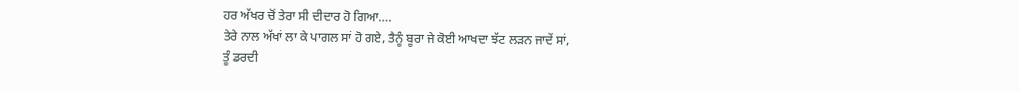ਹਰ ਅੱਖਰ ਚੋਂ ਤੇਰਾ ਸੀ ਦੀਦਾਰ ਹੋ ਗਿਆ….
ਤੇਰੇ ਨਾਲ ਅੱਖਾਂ ਲਾ ਕੇ ਪਾਗਲ ਸਾਂ ਹੋ ਗਏ, ਤੈਨੂੰ ਬੂਰਾ ਜੇ ਕੋਈ ਆਖਦਾ ਝੱਟ ਲਡ਼ਨ ਜਾਦੇਂ ਸਾਂ,
ਤੂੰ ਡਰਦੀ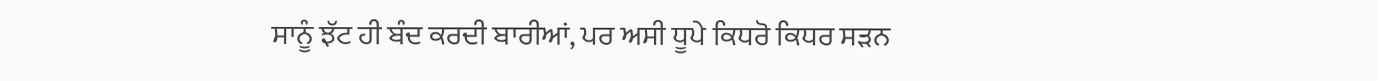ਸਾਨੂੰ ਝੱਟ ਹੀ ਬੰਦ ਕਰਦੀ ਬਾਰੀਆਂ, ਪਰ ਅਸੀ ਧੂਪੇ ਕਿਧਰੋ ਕਿਧਰ ਸਡ਼ਨ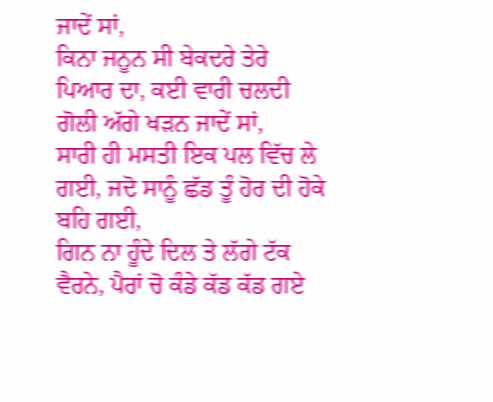ਜਾਦੇਂ ਸਾਂ,
ਕਿਨਾ ਜਨੂਨ ਸੀ ਬੇਕਦਰੇ ਤੇਰੇ ਪਿਆਰ ਦਾ, ਕਈ ਵਾਰੀ ਚਲਦੀ ਗੋਲੀ ਅੱਗੇ ਖਡ਼ਨ ਜਾਦੇਂ ਸਾਂ,
ਸਾਰੀ ਹੀ ਮਸਤੀ ਇਕ ਪਲ ਵਿੱਚ ਲੇ ਗਈ, ਜਦੋ ਸਾਨੂੰ ਛੱਡ ਤੂੰ ਹੋਰ ਦੀ ਹੋਕੇ ਬਹਿ ਗਈ,
ਗਿਨ ਨਾ ਹੂੰਦੇ ਦਿਲ ਤੇ ਲੱਗੇ ਟੱਕ ਵੈਰਨੇ, ਪੈਰਾਂ ਚੋ ਕੰਡੇ ਕੱਡ ਕੱਡ ਗਏ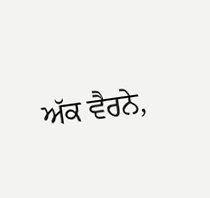ਅੱਕ ਵੈਰਨੇ,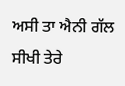ਅਸੀ ਤਾ ਐਨੀ ਗੱਲ ਸੀਖੀ ਤੇਰੇ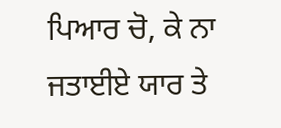ਪਿਆਰ ਚੋ, ਕੇ ਨਾ ਜਤਾਈਏ ਯਾਰ ਤੇ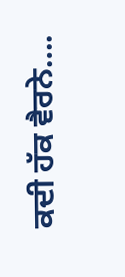ਕਦੀ ਹੱਕ ਵੈਰਨੇ….